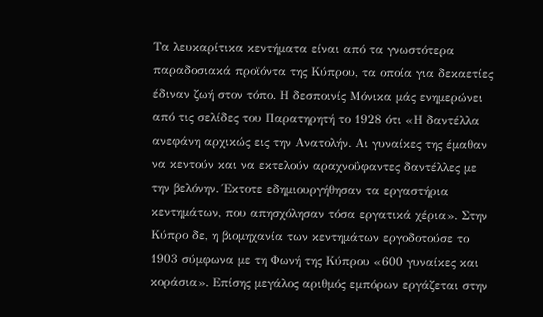Τα λευκαρίτικα κεντήματα είναι από τα γνωστότερα παραδοσιακά προϊόντα της Κύπρου, τα οποία για δεκαετίες έδιναν ζωή στον τόπο. Η δεσποινίς Μόνικα μάς ενημερώνει από τις σελίδες του Παρατηρητή το 1928 ότι «Η δαντέλλα ανεφάνη αρχικώς εις την Ανατολήν. Αι γυναίκες της έμαθαν να κεντούν και να εκτελούν αραχνοΰφαντες δαντέλλες με την βελόνην. Έκτοτε εδημιουργήθησαν τα εργαστήρια κεντημάτων, που απησχόλησαν τόσα εργατικά χέρια». Στην Κύπρο δε, η βιομηχανία των κεντημάτων εργοδοτούσε το 1903 σύμφωνα με τη Φωνή της Κύπρου «600 γυναίκες και κοράσια». Επίσης μεγάλος αριθμός εμπόρων εργάζεται στην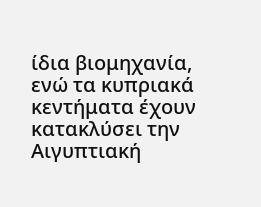ίδια βιομηχανία, ενώ τα κυπριακά κεντήματα έχουν κατακλύσει την Αιγυπτιακή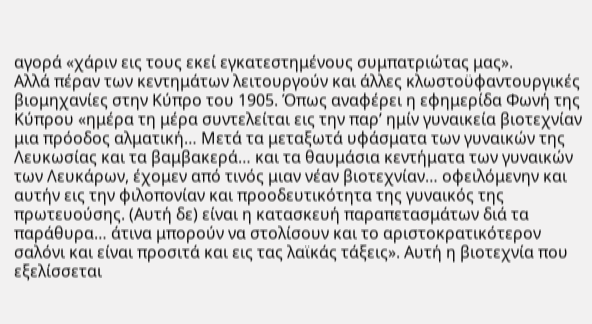αγορά «χάριν εις τους εκεί εγκατεστημένους συμπατριώτας μας».
Αλλά πέραν των κεντημάτων λειτουργούν και άλλες κλωστοϋφαντουργικές βιομηχανίες στην Κύπρο του 1905. Όπως αναφέρει η εφημερίδα Φωνή της Κύπρου «ημέρα τη μέρα συντελείται εις την παρ’ ημίν γυναικεία βιοτεχνίαν μια πρόοδος αλματική… Μετά τα μεταξωτά υφάσματα των γυναικών της Λευκωσίας και τα βαμβακερά… και τα θαυμάσια κεντήματα των γυναικών των Λευκάρων, έχομεν από τινός μιαν νέαν βιοτεχνίαν… οφειλόμενην και αυτήν εις την φιλοπονίαν και προοδευτικότητα της γυναικός της πρωτευούσης. (Αυτή δε) είναι η κατασκευή παραπετασμάτων διά τα παράθυρα… άτινα μπορούν να στολίσουν και το αριστοκρατικότερον σαλόνι και είναι προσιτά και εις τας λαϊκάς τάξεις». Αυτή η βιοτεχνία που εξελίσσεται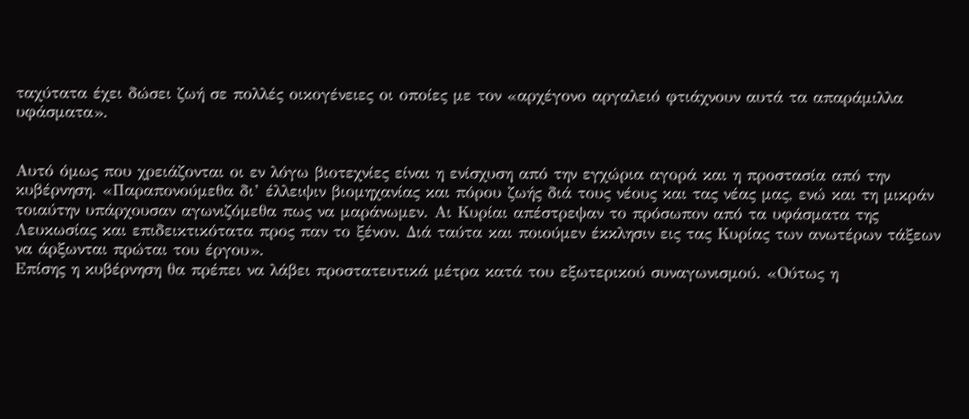ταχύτατα έχει δώσει ζωή σε πολλές οικογένειες οι οποίες με τον «αρχέγονο αργαλειό φτιάχνουν αυτά τα απαράμιλλα υφάσματα».


Αυτό όμως που χρειάζονται οι εν λόγω βιοτεχνίες είναι η ενίσχυση από την εγχώρια αγορά και η προστασία από την κυβέρνηση. «Παραπονούμεθα δι’ έλλειψιν βιομηχανίας και πόρου ζωής διά τους νέους και τας νέας μας, ενώ και τη μικράν τοιαύτην υπάρχουσαν αγωνιζόμεθα πως να μαράνωμεν. Αι Κυρίαι απέστρεψαν το πρόσωπον από τα υφάσματα της Λευκωσίας και επιδεικτικότατα προς παν το ξένον. Διά ταύτα και ποιούμεν έκκλησιν εις τας Κυρίας των ανωτέρων τάξεων να άρξωνται πρώται του έργου».
Επίσης η κυβέρνηση θα πρέπει να λάβει προστατευτικά μέτρα κατά του εξωτερικού συναγωνισμού. «Ούτως η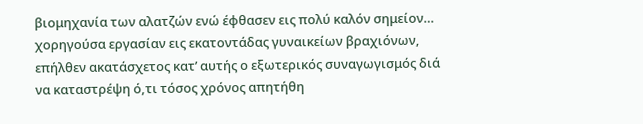βιομηχανία των αλατζών ενώ έφθασεν εις πολύ καλόν σημείον… χορηγούσα εργασίαν εις εκατοντάδας γυναικείων βραχιόνων, επήλθεν ακατάσχετος κατ’ αυτής ο εξωτερικός συναγωγισμός διά να καταστρέψη ό,τι τόσος χρόνος απητήθη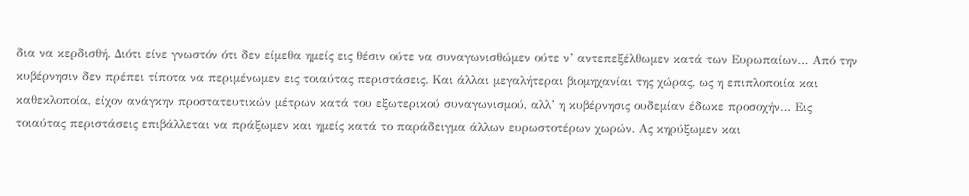δια να κερδισθή. Διότι είνε γνωστόν ότι δεν είμεθα ημείς εις θέσιν ούτε να συναγωνισθώμεν ούτε ν’ αντεπεξέλθωμεν κατά των Ευρωπαίων… Από την κυβέρνησιν δεν πρέπει τίποτα να περιμένωμεν εις τοιαύτας περιστάσεις. Και άλλαι μεγαλήτεραι βιομηχανίαι της χώρας, ως η επιπλοποιία και καθεκλοποία, είχον ανάγκην προστατευτικών μέτρων κατά του εξωτερικού συναγωνισμού, αλλ’ η κυβέρνησις ουδεμίαν έδωκε προσοχήν… Εις τοιαύτας περιστάσεις επιβάλλεται να πράξωμεν και ημείς κατά το παράδειγμα άλλων ευρωστοτέρων χωρών. Ας κηρύξωμεν και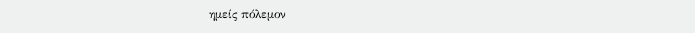ημείς πόλεμον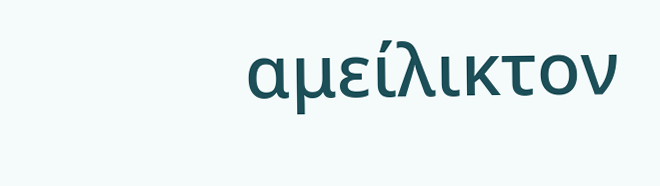αμείλικτον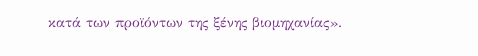κατά των προϊόντων της ξένης βιομηχανίας».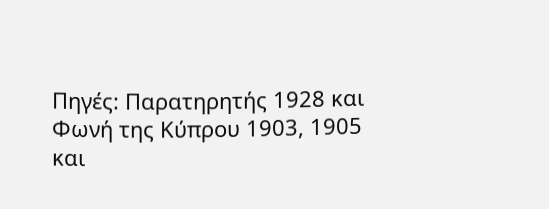Πηγές: Παρατηρητής 1928 και Φωνή της Κύπρου 1903, 1905 και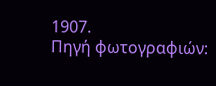1907.
Πηγή φωτογραφιών: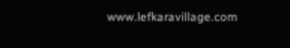www.lefkaravillage.com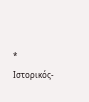* Ιστορικός-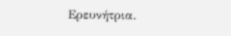Ερευνήτρια.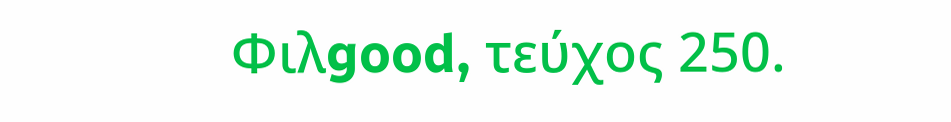Φιλgood, τεύχος 250.